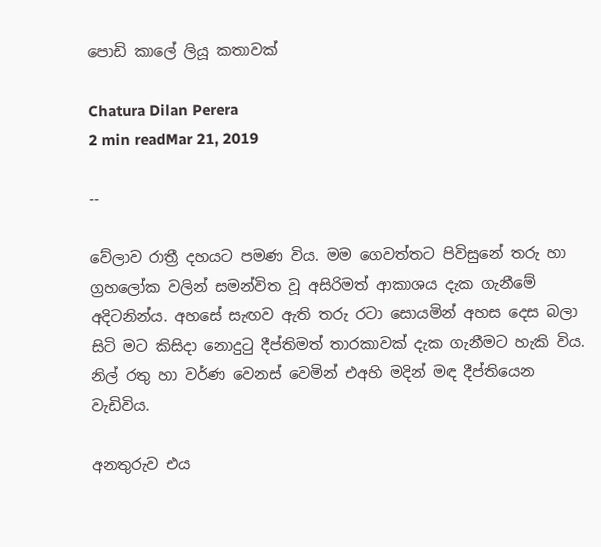පොඩි කාලේ ලියූ කතාවක්

Chatura Dilan Perera
2 min readMar 21, 2019

--

වේලාව රාත්‍රී දහයට පමණ විය. මම ගෙවත්තට පිවිසුනේ තරු හා ග්‍රහලෝක වලින් සමන්විත වූ අසිරිමත් ආකාශය දැක ගැනීමේ අදිටනින්ය. අහසේ සැඟව ඇති තරු රටා සොයමින් අහස දෙස බලා සිටි මට කිසිදා නොදුටු දීප්තිමත් තාරකාවක් දැක ගැනීමට හැකි විය. නිල් රතු හා වර්ණ වෙනස් වෙමින් එඅහි මදින් මඳ දීප්තියෙන වැඩිවිය.

අනතුරුව එය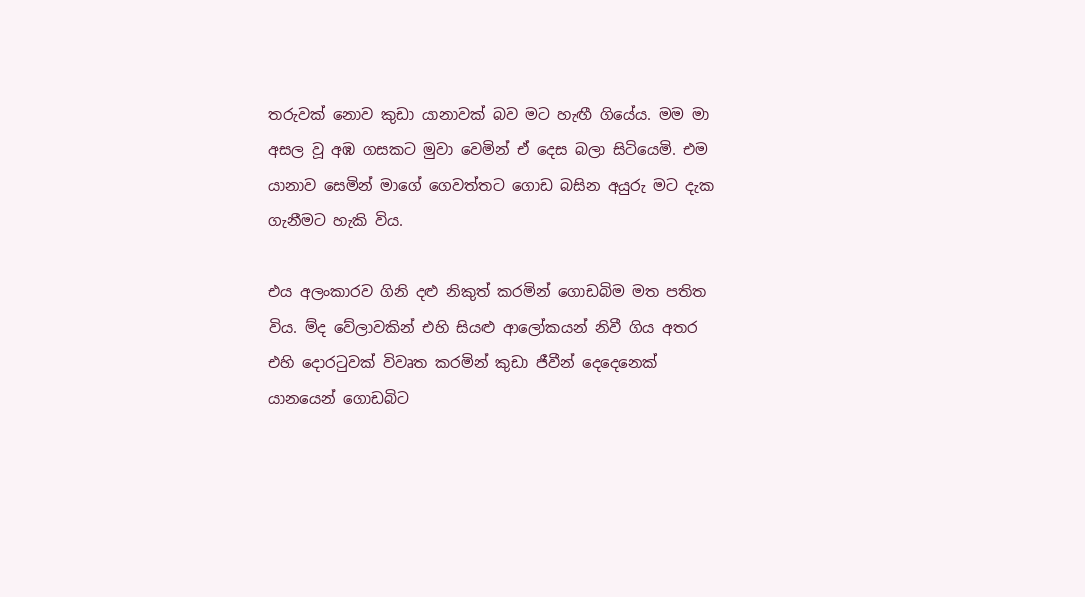තරුවක් නොව කුඩා යානාවක් බව මට හැඟී ගියේය. මම මා අසල වූ අඹ ගසකට මුවා වෙමින් ඒ දෙස බලා සිටියෙමි. එම යානාව සෙමින් මාගේ ගෙවත්තට ගොඩ බසින අයුරු මට දැක ගැනීමට හැකි විය.

එය අලංකාරව ගිනි දළු නිකුත් කරමින් ගොඩබිම මත පතිත විය. ම්ද වේලාවකින් එහි සියළු ආලෝකයන් නිවී ගිය අතර එහි දොරටුවක් විවෘත කරමින් කුඩා ජීවීන් දෙදෙනෙක් යානයෙන් ගොඩබිට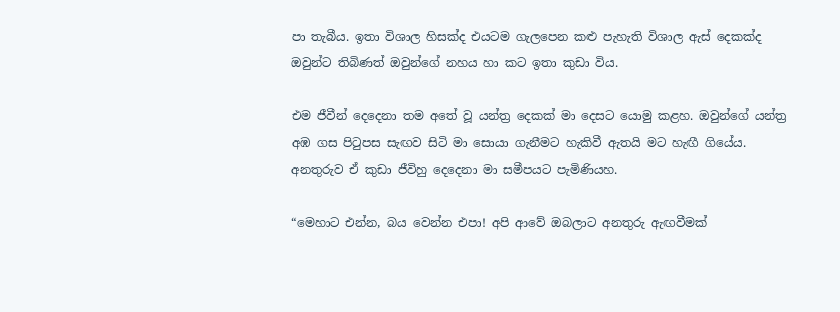පා තැබීය. ඉතා විශාල හිසක්ද එයටම ගැලපෙන කළු පැහැති විශාල ඇස් දෙකක්ද ඔවුන්ට තිබිණත් ඔවුන්ගේ නහය හා කට ඉතා කුඩා විය.

එම ජීවීන් දෙදෙනා තම අතේ වූ යන්ත්‍ර දෙකක් මා දෙසට යොමු කළහ. ඔවුන්ගේ යන්ත්‍ර අඹ ගස පිටුපස සැඟව සිටි මා සොයා ගැනීමට හැකිවී ඇතයි මට හැඟී ගියේය. අනතුරුව ඒ කුඩා ජීවිහු දෙදෙනා මා සමීපයට පැමිණියහ.

“මෙහාට එන්න, බය වෙන්න එපා! අපි ආවේ ඔබලාට අනතුරු ඇඟවීමක්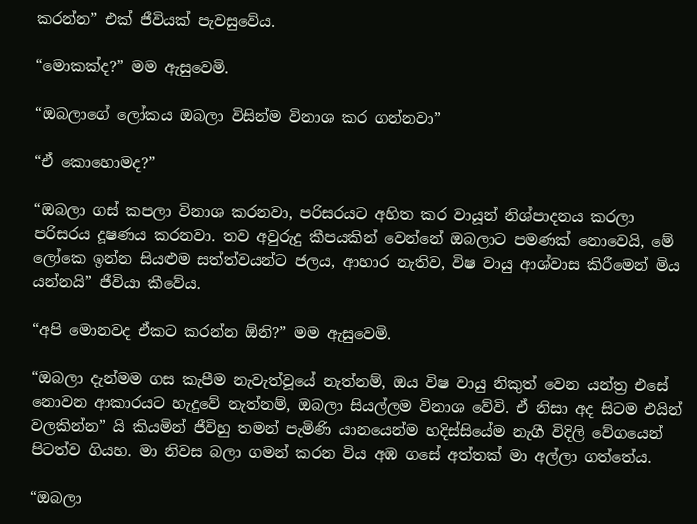කරන්න” එක් ජීවියක් පැවසුවේය.

“මොකක්ද?” මම ඇසුවෙමි.

“ඔබලාගේ ලෝකය ඔබලා විසින්ම විනාශ කර ගන්නවා”

“ඒ කොහොමද?”

“ඔබලා ගස් කපලා විනාශ කරනවා, පරිසරයට අහිත කර වායූන් නිශ්පාදනය කරලා පරිසරය දූෂණය කරනවා. තව අවුරුදු කීපයකින් වෙන්නේ ඔබලාට පමණක් නොවෙයි, මේ ලෝකෙ ඉන්න සියළුම සත්ත්වයන්ට ජලය, ආහාර නැතිව, විෂ වායු ආශ්වාස කිරීමෙන් මිය යන්නයි” ජීවියා කීවේය.

“අපි මොනවද ඒකට කරන්න ඕනි?” මම ඇසුවෙමි.

“ඔබලා දැන්මම ගස කැපීම නැවැත්වූයේ නැත්නම්, ඔය විෂ වායු නිකුත් වෙන යන්ත්‍ර එසේ නොවන ආකාරයට හැදුවේ නැත්නම්, ඔබලා සියල්ලම විනාශ වේවි. ඒ නිසා අද සිටම එයින් වලකින්න” යි කියමින් ජීවිහු තමන් පැමිණි යානයෙන්ම හදිස්සියේම නැගී විදිලි වේගයෙන් පිටත්ව ගියහ. මා නිවස බලා ගමන් කරන විය අඹ ගසේ අත්තක් මා අල්ලා ගත්තේය.

“ඔබලා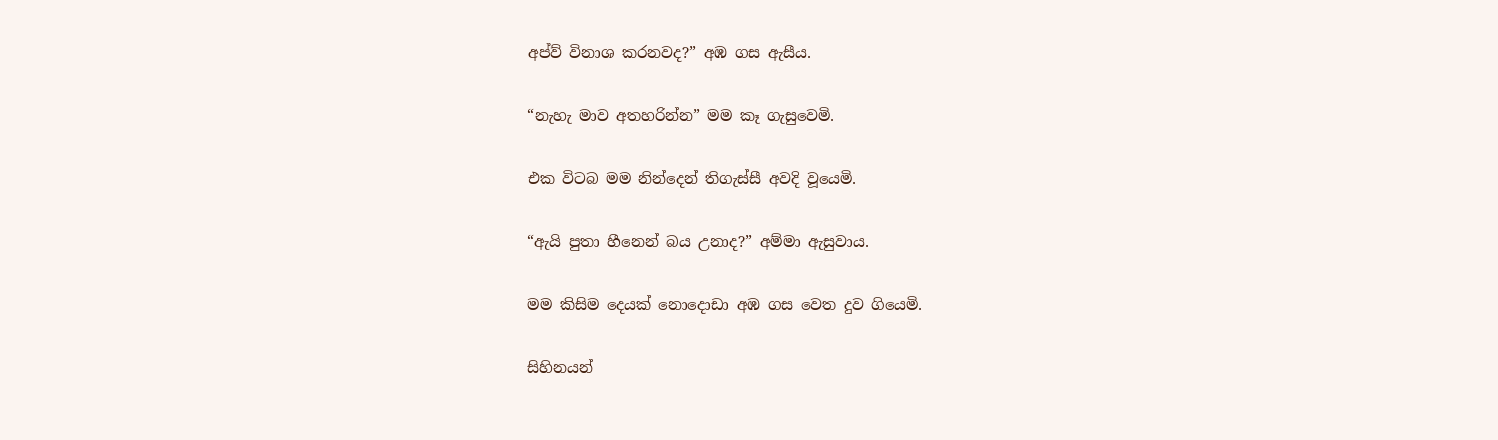අප්ව් විනාශ කරනවද?” අඹ ගස ඇසීය.

“නැහැ මාව අතහරින්න” මම කෑ ගැසුවෙමි.

එක විටබ මම නින්දෙන් තිගැස්සී අවදි වූයෙමි.

“ඇයි පුතා හීනෙන් බය උනාද?” අම්මා ඇසුවාය.

මම කිසිම දෙයක් නොදොඩා අඹ ගස වෙත දුව ගියෙමි.

සිහිනයන්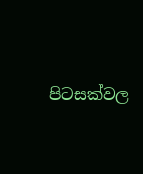පිටසක්වල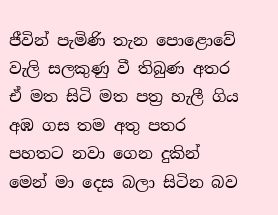ජීවින් පැමිණි තැන පොළොවේ වැලි සලකුණු වී තිබුණ අතර ඒ මත සිටි මත පත්‍ර හැලී ගිය අඹ ගස තම අතු පතර පහතට නවා ගෙන දුකින් මෙන් මා දෙස බලා සිටින බව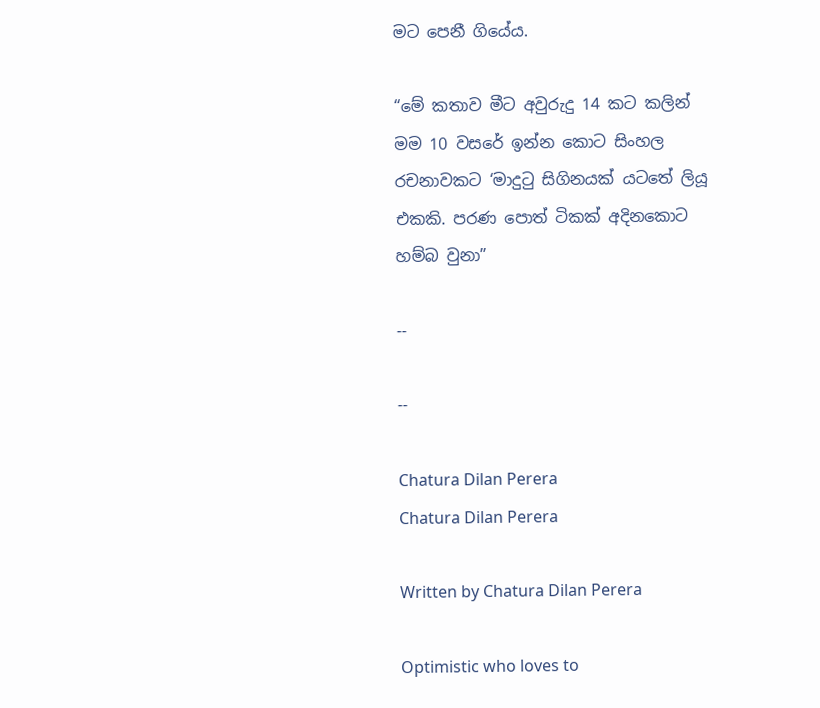මට පෙනී ගියේය.

“මේ කතාව මීට අවුරුදු 14 කට කලින් මම 10 වසරේ ඉන්න කොට සිංහල රචනාවකට ‘මාදුටු සිගිනයක් යටතේ ලියූ එකකි. පරණ පොත් ටිකක් අදිනකොට හම්බ වුනා”

--

--

Chatura Dilan Perera
Chatura Dilan Perera

Written by Chatura Dilan Perera

Optimistic who loves to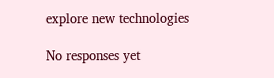explore new technologies

No responses yet